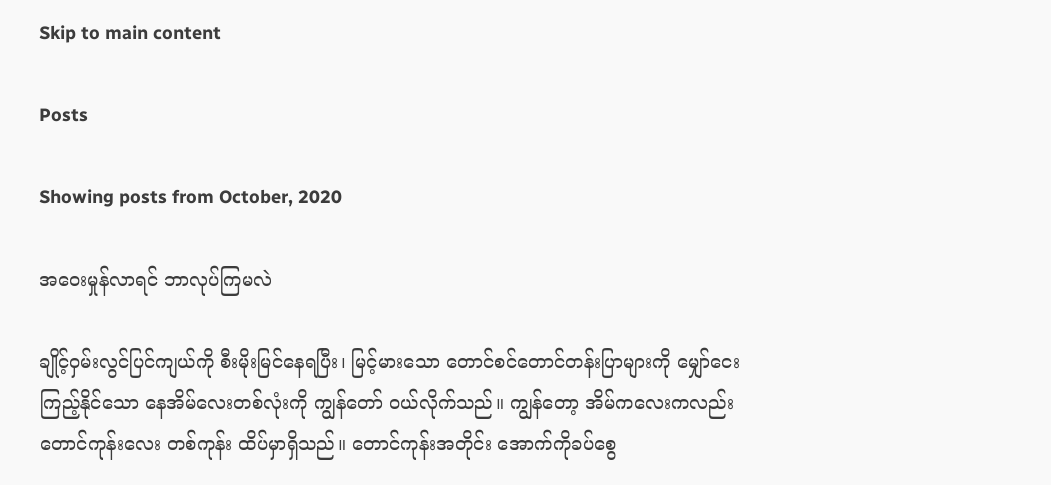Skip to main content

Posts

Showing posts from October, 2020

အဝေးမှုန်လာရင် ဘာလုပ်ကြမလဲ

ချိုင့်ဝှမ်းလွင်ပြင်ကျယ်ကို စီးမိုးမြင်နေရပြီး၊ မြင့်မားသော တောင်စင်တောင်တန်းပြာများကို မျှော်ငေး ကြည့်နိုင်သော နေအိမ်လေးတစ်လုံးကို ကျွန်တော် ဝယ်လိုက်သည်။ ကျွန်တော့ အိမ်ကလေးကလည်း တောင်ကုန်းလေး တစ်ကုန်း ထိပ်မှာရှိသည်။ တောင်ကုန်းအတိုင်း အောက်ကိုခပ်စွေ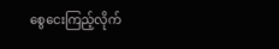စွေငေးကြည့်လိုက်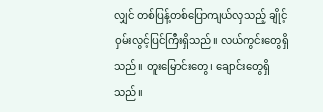လျှင် တစ်ပြန့်တစ်ပြောကျယ်လှသည့် ချိုင့်ဝှမ်းလွင့်ပြင်ကြီးရှိသည်။ လယ်ကွင်းတွေရှိသည်။ တူးမြောင်းတွေ၊ ချောင်းတွေရှိသည်။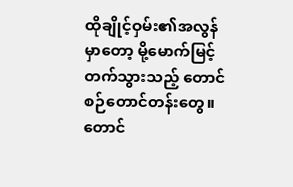ထိုချိုင့်ဝှမ်း၏အလွန်မှာတော့ မို့မောက်မြင့်တက်သွားသည့် တောင်စဉ်တောင်တန်းတွေ။ တောင်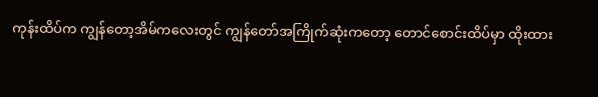ကုန်းထိပ်က ကျွန်တော့အိမ်ကလေးတွင် ကျွန်တော်အကြိုက်ဆုံးကတော့ တောင်စောင်းထိပ်မှာ ထိုးထား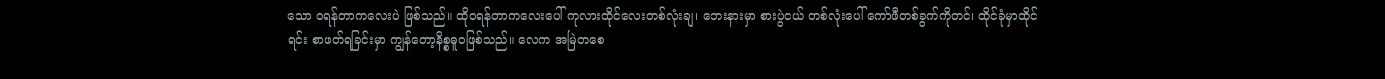သော ဝရန်တာကလေးပဲ ဖြစ်သည်။ ထိုဝရန်တာကလေးပေါ် ကုလားထိုင်လေးတစ်လုံးချ၊ ဘေးနားမှာ စားပွဲငယ် တစ်လုံးပေါ် ကော်ဖီတစ်ခွက်ကိုတင်၊ ထိုင်ခုံမှာထိုင်ရင်း စာဖတ်ရခြင်းမှာ ကျွန်တော့နိစ္စဓူဝဖြစ်သည်။ လေက အမြဲတစေ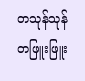တသုန်သုန် တဖြူးဖြူး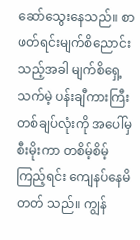ဆော်သွေးနေသည်။ စာဖတ်ရင်းမျက်စိညောင်းသည့်အခါ မျက်စိရှေ့ သက်မဲ့ ပန်းချီကားကြီးတစ်ချပ်လုံးကို အပေါ်မှစီးမိုးကာ တစိမ့်စိမ့်ကြည့်ရင်း ကျေနပ်နေမိတတ် သည်။ ကျွန်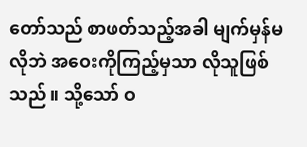တော်သည် စာဖတ်သည့်အခါ မျက်မှန်မလိုဘဲ အဝေးကိုကြည့်မှသာ လိုသူဖြစ်သည်။ သို့သော် ဝ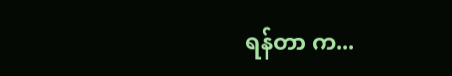ရန်တာ က...